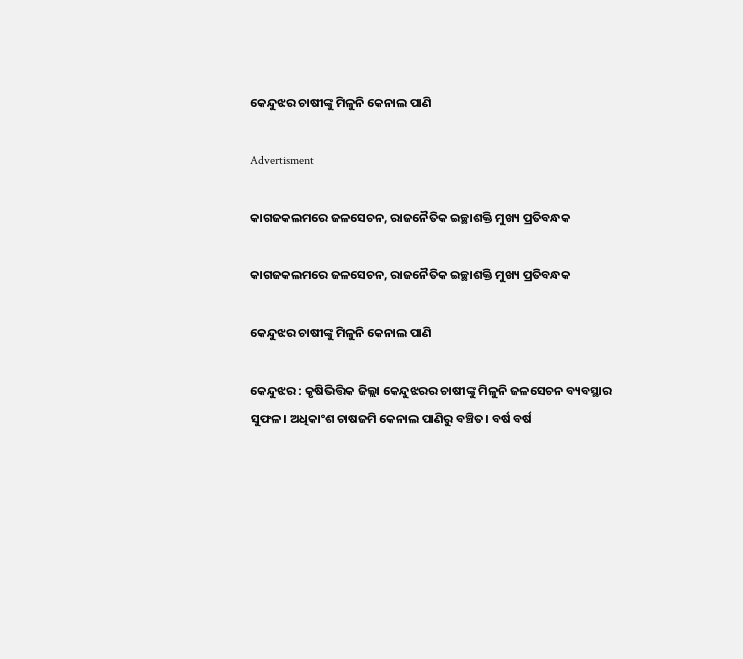କେନ୍ଦୁଝର ଚାଷୀଙ୍କୁ ମିଳୁନି କେନାଲ ପାଣି

Advertisment

କାଗଜକଲମରେ ଜଳସେଚନ, ରାଜନୈତିକ ଇଚ୍ଛାଶକ୍ତି ମୁଖ୍ୟ ପ୍ରତିବନ୍ଧକ

କାଗଜକଲମରେ ଜଳସେଚନ, ରାଜନୈତିକ ଇଚ୍ଛାଶକ୍ତି ମୁଖ୍ୟ ପ୍ରତିବନ୍ଧକ

କେନ୍ଦୁଝର ଚାଷୀଙ୍କୁ ମିଳୁନି କେନାଲ ପାଣି

କେନ୍ଦୁଝର : କୃଷିଭିତ୍ତିକ ଜିଲ୍ଲା କେନ୍ଦୁଝରର ଚାଷୀଙ୍କୁ ମିଳୁନି ଜଳସେଚନ ବ୍ୟବସ୍ଥାର ସୁଫଳ। ଅଧିକାଂଶ ଚାଷଜମି କେନାଲ ପାଣିରୁ ବଞ୍ଚିତ। ବର୍ଷ ବର୍ଷ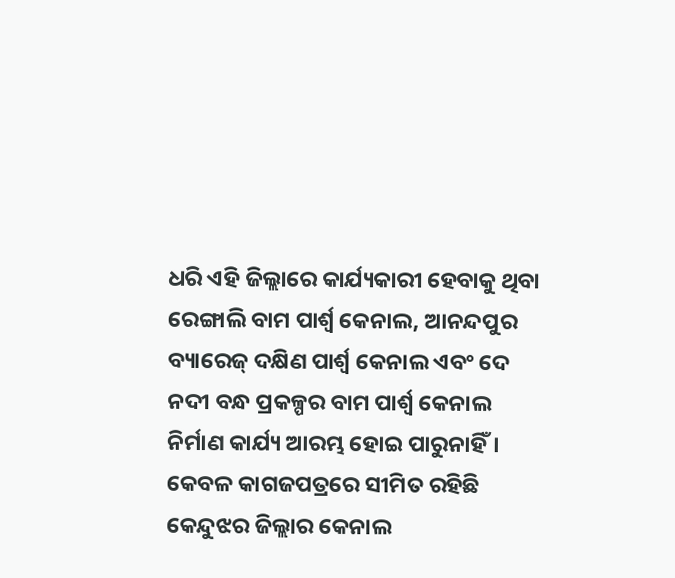ଧରି ଏହି ଜିଲ୍ଲାରେ କାର୍ଯ୍ୟକାରୀ ହେବାକୁ ଥିବା ରେଙ୍ଗାଲି ବାମ ପାର୍ଶ୍ବ କେନାଲ, ଆନନ୍ଦପୁର ବ୍ୟାରେଜ୍‌ ଦକ୍ଷିଣ ପାର୍ଶ୍ବ କେନାଲ ଏବଂ ଦେ ନଦୀ ବନ୍ଧ ପ୍ରକଳ୍ପର ବାମ ପାର୍ଶ୍ବ କେନାଲ ନିର୍ମାଣ କାର୍ଯ୍ୟ ଆରମ୍ଭ ‌ହୋଇ ପାରୁନାହିଁ। କେବଳ କାଗଜପତ୍ରରେ ସୀମିତ ରହିଛି କେନ୍ଦୁଝର ଜିଲ୍ଲାର କେନାଲ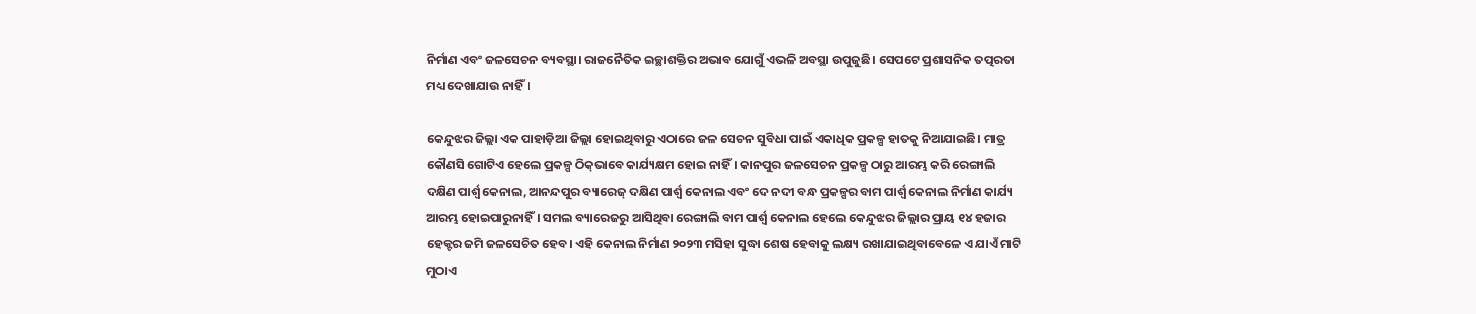ନିର୍ମାଣ ଏବଂ ଜଳସେଚନ ବ୍ୟବସ୍ଥା। ରାଜନୈତିକ ଇଚ୍ଛାଶକ୍ତିର ଅଭାବ ଯୋଗୁଁ ‌ଏଭଳି ଅବସ୍ଥା ଉପୁଜୁଛି। ସେପଟେ ପ୍ରଶାସନିକ ତତ୍ପରତା ମଧ୍ୟ ଦେଖାଯାଉ ନାହିଁ।

କେନ୍ଦୁଝର ଜିଲ୍ଲା ଏକ ପାହାଡ଼ିଆ ଜିଲ୍ଲା ହୋଇଥିବାରୁ ଏଠାରେ ଜଳ ସେଚନ ସୁବିଧା ପାଇଁ ଏକାଧିକ ପ୍ରକଳ୍ପ ହାତକୁ ନିଆଯାଇଛି। ମାତ୍ର କୌଣସି ଗୋଟିଏ ହେଲେ ପ୍ରକଳ୍ପ ଠିକ୍‌ଭାବେ କାର୍ଯ୍ୟକ୍ଷମ ହୋଇ ନାହିଁ। କାନପୁର ଜଳସେଚନ ପ୍ରକଳ୍ପ ଠାରୁ ଆରମ୍ଭ କରି ରେଙ୍ଗାଲି ଦକ୍ଷିଣ ପାର୍ଶ୍ବ କେନାଲ, ଆନନ୍ଦପୁର ବ୍ୟାରେଜ୍‌ ଦକ୍ଷିଣ ପାର୍ଶ୍ବ କେନାଲ ଏବଂ ଦେ ନଦୀ ବନ୍ଧ ପ୍ରକଳ୍ପର ବାମ ପାର୍ଶ୍ବ କେନାଲ ନିର୍ମାଣ କାର୍ଯ୍ୟ ଆରମ୍ଭ ‌ହୋଇପାରୁନାହିଁ। ସମଲ ବ୍ୟାରେଜରୁ ଆସିଥିବା ରେଙ୍ଗାଲି ବାମ ପାର୍ଶ୍ବ କେନାଲ ହେଲେ କେନ୍ଦୁଝର ଜିଲ୍ଲାର ପ୍ରାୟ ୧୪ ହଜାର ହେକ୍ଟର ଜମି ଜଳସେଚିତ ହେବ। ଏହି କେନାଲ ନିର୍ମାଣ ୨୦୨୩ ମସିହା ସୁଦ୍ଧା ଶେଷ ହେବାକୁ ଲକ୍ଷ୍ୟ ରଖାଯାଇଥିବାବେଳେ ଏ ଯାଏଁ ମାଟି ମୁଠାଏ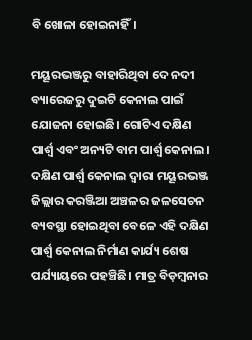ବି ଖୋଳା ହୋଇନାହିଁ।

ମୟୂରଭଞ୍ଜରୁ ବାହାରିଥିବା ଦେ ନଦୀ ବ୍ୟାରେଜରୁ ଦୁଇଟି କେନାଲ ପାଇଁ ଯୋଜନା ହୋଇଛି। ଗୋଟିଏ ଦକ୍ଷିଣ ପାର୍ଶ୍ବ ଏବଂ ଅନ୍ୟଟି ବାମ ପାର୍ଶ୍ବ କେନାଲ। ଦକ୍ଷିଣ ପାର୍ଶ୍ବ କେନାଲ ଦ୍ବାରା ମୟୂରଭଞ୍ଜ ଜିଲ୍ଲାର କରଞ୍ଜିଆ ଅଞ୍ଚଳର ଜଳସେଚନ ବ୍ୟବସ୍ଥା ହୋଇଥିବା ବେଳେ ଏହି ଦକ୍ଷିଣ ପାର୍ଶ୍ବ କେନାଲ ନିର୍ମାଣ କାର୍ଯ୍ୟ ଶେଷ ପର୍ଯ୍ୟାୟରେ ପହଞ୍ଚିଛି। ମାତ୍ର ବିଡ଼ମ୍ବନାର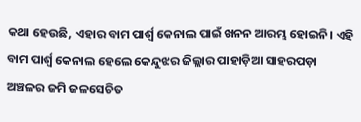କଥା ହେଉଛି, ଏହାର ବାମ ପାର୍ଶ୍ବ କେନାଲ ପାଇଁ ଖନନ ଆରମ୍ଭ ହୋଇନି। ଏହି ବାମ ପାର୍ଶ୍ବ କେନାଲ ହେଲେ କେନ୍ଦୁଝର ଜିଲ୍ଲାର ପାହାଡ଼ିଆ ସାହରପଡ଼ା ଅଞ୍ଚଳର ଜମି ଜଳସେଚିତ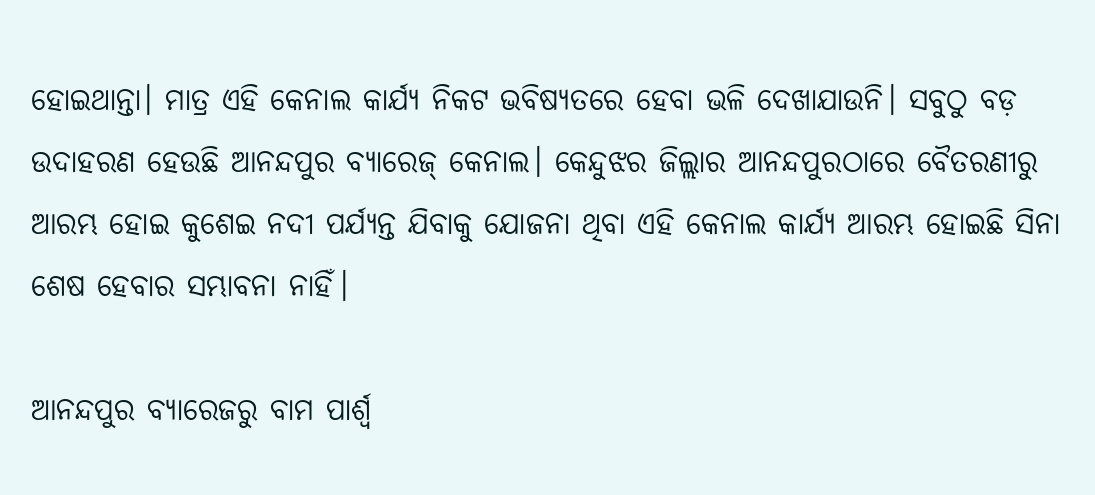ହୋଇଥାନ୍ତା। ମାତ୍ର ଏହି କେନାଲ କାର୍ଯ୍ୟ ନିକଟ ଭବିଷ୍ୟତରେ ହେବା ଭଳି ଦେଖାଯାଉନି। ସବୁଠୁ ବଡ଼ ଉଦାହରଣ ହେଉଛି ଆନନ୍ଦପୁର ବ୍ୟାରେଜ୍‌ କେନାଲ। କେନ୍ଦୁଝର ଜିଲ୍ଲାର ଆନନ୍ଦପୁରଠାରେ ବୈତରଣୀରୁ ଆରମ୍ଭ ହୋଇ କୁଶେଇ ନଦୀ ପର୍ଯ୍ୟନ୍ତ ଯିବାକୁ ଯୋଜନା ଥିବା ଏହି କେନାଲ କାର୍ଯ୍ୟ ଆରମ୍ଭ ହୋଇଛି ସିନା ଶେଷ ହେବାର ସମ୍ଭାବନା ନାହିଁ।

ଆନନ୍ଦପୁର ବ୍ୟାରେଜରୁ ବାମ ପାର୍ଶ୍ବ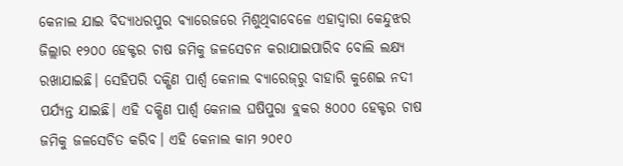କେନାଲ ଯାଇ ବିଦ୍ୟାଧରପୁର ବ୍ୟାରେଜରେ ମିଶୁଥିବାବେଳେ ଏହାଦ୍ବାରା କେନ୍ଦୁଝର ଜିଲ୍ଲାର ୧୨୦୦ ହେକ୍ଟର ଚାଷ ଜମିକୁ ଜଳସେଚନ କରାଯାଇପାରିବ ବୋଲି ଲକ୍ଷ୍ୟ ରଖାଯାଇଛି। ସେହିପରି ଦକ୍ଷିଣ ପାର୍ଶ୍ବ କେନାଲ ବ୍ୟାରେଜ୍‌ରୁ ବାହାରି କୁଶେଇ ନଦୀ ପର୍ଯ୍ୟନ୍ତ ଯାଇଛି। ଏହି ଦକ୍ଷିଣ ପାର୍ଶ୍ବ କେନାଲ ଘଷିପୁରା ବ୍ଲକର ୫୦୦୦ ହେକ୍ଟର ଚାଷ ଜମିକୁ ଜଳସେଚିତ କରିବ। ଏହି କେନାଲ କାମ ୨୦୧୦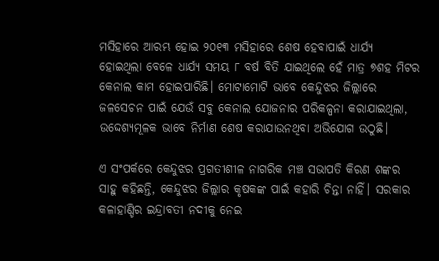ମସିହାରେ ଆରମ୍ଭ ହୋଇ ୨୦୧୩ ମସିହାରେ ଶେଷ ହେବାପାଇଁ ଧାର୍ଯ୍ୟ ହୋଇଥିଲା ‌ବେଳେ ଧାର୍ଯ୍ୟ ସମୟ ୮ ବର୍ଷ ବିତି ଯାଇଥିଲେ ହେଁ ମାତ୍ର ୭ଶହ ମିଟର କେନାଲ କାମ ହୋଇପାରିଛି। ମୋଟାମୋଟି ଭାବେ କେନ୍ଦୁଝର ଜିଲ୍ଲାରେ ଜଳସେଚନ ପାଇଁ ଯେଉଁ ସବୁ କେନାଲ ଯୋଜନାର ପରିକଳ୍ପନା କରାଯାଇଥିଲା, ଉଦ୍ଦେଶ୍ୟମୂଳକ ଭାବେ ନିର୍ମାଣ ଶେଷ କରାଯାଉନଥିବା ଅଭିଯୋଗ ଉଠୁଛି।

ଏ ସଂପର୍କରେ କେନ୍ଦୁଝର ପ୍ରଗତୀଶୀଳ ନାଗରିକ ମଞ୍ଚ ସଭାପତି କିରଣ ଶଙ୍କର ସାହୁ କହିଛନ୍ତି, କେନ୍ଦୁଝର ଜିଲ୍ଲାର କୃଷକଙ୍କ ପାଇଁ କହାରି ଚିନ୍ତା ନାହିଁ। ସରକାର କଳାହାଣ୍ଡିର ଇନ୍ଦ୍ରାବତୀ ନଦୀକୁ ନେଇ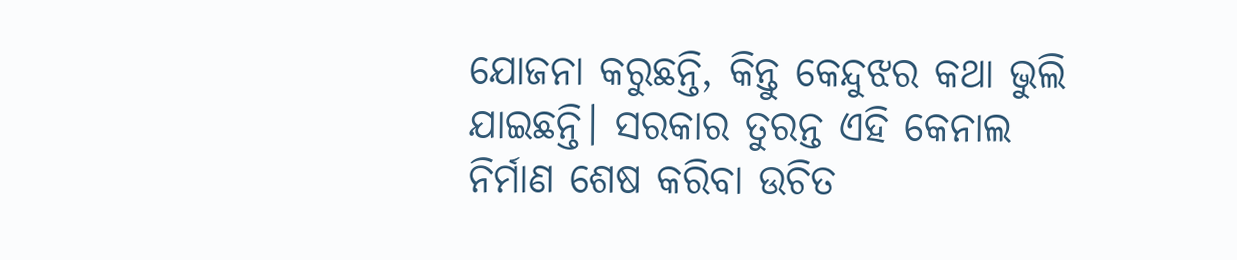ଯୋଜନା କରୁଛନ୍ତି, କିନ୍ତୁ କେନ୍ଦୁଝର କଥା ଭୁଲି ଯାଇଛନ୍ତି। ସରକାର ତୁରନ୍ତ ଏହି କେନାଲ ନିର୍ମାଣ ଶେଷ କରିବା ଉଚିତ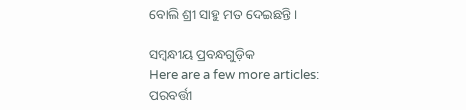ବୋଲି ଶ୍ରୀ ସାହୁ ମତ ଦେଇଛନ୍ତି।

ସମ୍ବନ୍ଧୀୟ ପ୍ରବନ୍ଧଗୁଡ଼ିକ
Here are a few more articles:
ପରବର୍ତ୍ତୀ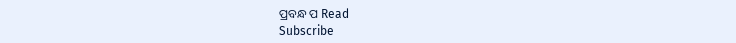ପ୍ରବନ୍ଧ ପ Read
Subscribe